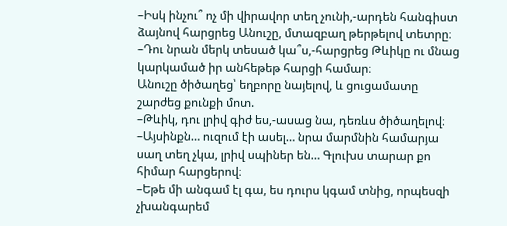–Իսկ ինչու՞ ոչ մի վիրավոր տեղ չունի,-արդեն հանգիստ ձայնով հարցրեց Անուշը, մտազբաղ թերթելով տետրը։
–Դու նրան մերկ տեսած կա՞ս,-հարցրեց Թևիկը ու մնաց կարկամած իր անհեթեթ հարցի համար։
Անուշը ծիծաղեց՝ եղբորը նայելով, և ցուցամատը շարժեց քունքի մոտ.
–Թևիկ, դու լրիվ գիժ ես,-ասաց նա, դեռևս ծիծաղելով։
–Այսինքն… ուզում էի ասել… նրա մարմնին համարյա սաղ տեղ չկա, լրիվ սպիներ են… Գլուխս տարար քո հիմար հարցերով։
–Եթե մի անգամ էլ գա, ես դուրս կգամ տնից, որպեսզի չխանգարեմ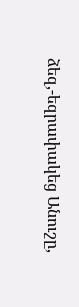ձեզ,-եզրափակեց Անուշը,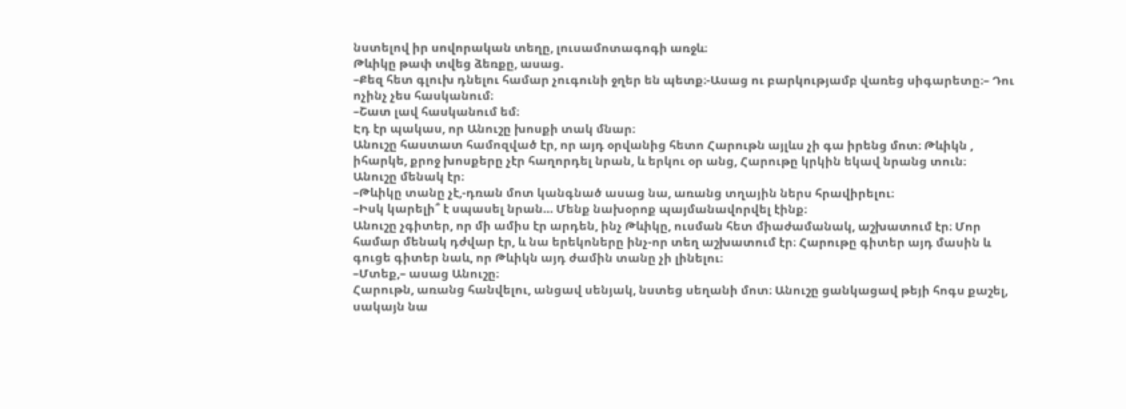նստելով իր սովորական տեղը, լուսամոտագոգի առջև։
Թևիկը թափ տվեց ձեռքը, ասաց.
–Քեզ հետ գլուխ դնելու համար չուգունի ջղեր են պետք։-Ասաց ու բարկությամբ վառեց սիգարետը։– Դու ոչինչ չես հասկանում։
–Շատ լավ հասկանում եմ։
Էդ էր պակաս, որ Անուշը խոսքի տակ մնար։
Անուշը հաստատ համոզված էր, որ այդ օրվանից հետո Հարութն այլևս չի գա իրենց մոտ։ Թևիկն , իհարկե, քրոջ խոսքերը չէր հաղորդել նրան, և երկու օր անց, Հարութը կրկին եկավ նրանց տուն։
Անուշը մենակ էր։
–Թևիկը տանը չէ,-դռան մոտ կանգնած ասաց նա, առանց տղային ներս հրավիրելու։
–Իսկ կարելի՞ է սպասել նրան… Մենք նախօրոք պայմանավորվել էինք։
Անուշը չգիտեր, որ մի ամիս էր արդեն, ինչ Թևիկը, ուսման հետ միաժամանակ, աշխատում էր։ Մոր համար մենակ դժվար էր, և նա երեկոները ինչ-որ տեղ աշխատում էր։ Հարութը գիտեր այդ մասին և գուցե գիտեր նաև, որ Թևիկն այդ ժամին տանը չի լինելու։
–Մտեք,– ասաց Անուշը։
Հարութն, առանց հանվելու, անցավ սենյակ, նստեց սեղանի մոտ։ Անուշը ցանկացավ թեյի հոգս քաշել, սակայն նա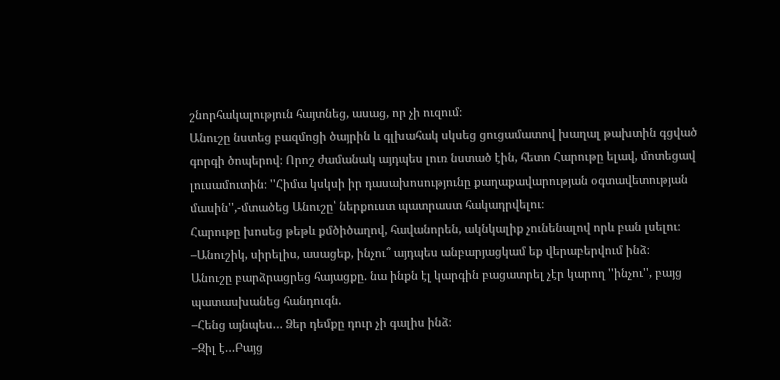շնորհակալություն հայտնեց, ասաց, որ չի ուզում։
Անուշը նստեց բազմոցի ծայրին և գլխահակ սկսեց ցուցամատով խաղալ թախտին գցված գորգի ծոպերով։ Որոշ ժամանակ այդպես լուռ նստած էին, հետո Հարութը ելավ, մոտեցավ լուսամուտին։ ''Հիմա կսկսի իր դասախոսությունը քաղաքավարության օգտավետության մասին'',-մտածեց Անուշը՝ ներքուստ պատրաստ հակադրվելու։
Հարութը խոսեց թեթև քմծիծաղով, հավանորեն, ակնկալիք չունենալով որև բան լսելու։
–Անուշիկ, սիրելիս, ասացեք, ինչու՞ այդպես անբարյացկամ եք վերաբերվում ինձ։
Անուշը բարձրացրեց հայացքը. նա ինքն էլ կարգին բացատրել չէր կարող ''ինչու'', բայց պատասխանեց հանդուգն.
–Հենց այնպես… Ձեր դեմքը դուր չի գալիս ինձ։
–Զիլ է…Բայց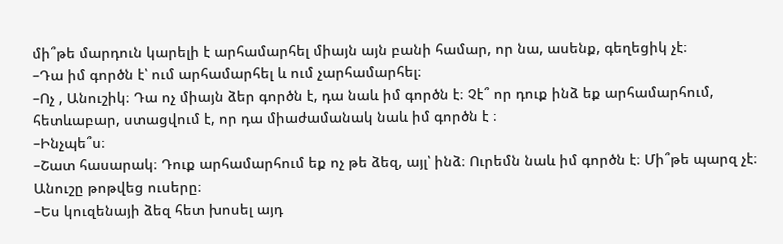մի՞թե մարդուն կարելի է արհամարհել միայն այն բանի համար, որ նա, ասենք, գեղեցիկ չէ։
–Դա իմ գործն է՝ ում արհամարհել և ում չարհամարհել։
–Ոչ , Անուշիկ։ Դա ոչ միայն ձեր գործն է, դա նաև իմ գործն է։ Չէ՞ որ դուք ինձ եք արհամարհում, հետևաբար, ստացվում է, որ դա միաժամանակ նաև իմ գործն է ։
–Ինչպե՞ս։
–Շատ հասարակ։ Դուք արհամարհում եք ոչ թե ձեզ, այլ՝ ինձ։ Ուրեմն նաև իմ գործն է։ Մի՞թե պարզ չէ։
Անուշը թոթվեց ուսերը։
–Ես կուզենայի ձեզ հետ խոսել այդ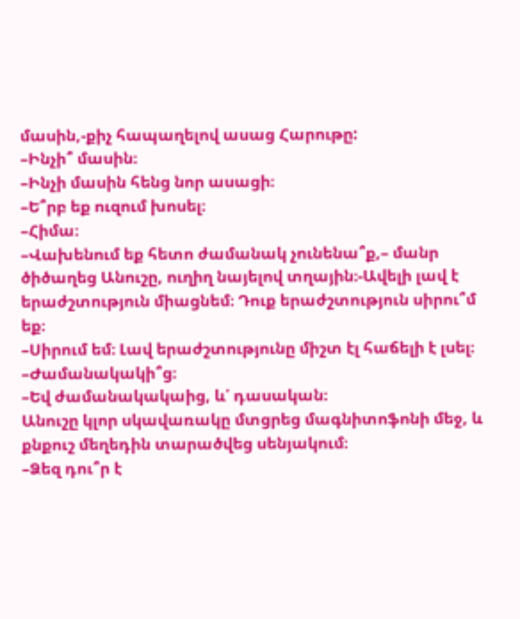մասին,-քիչ հապաղելով ասաց Հարութը:
–Ինչի՞ մասին։
–Ինչի մասին հենց նոր ասացի։
–Ե՞րբ եք ուզում խոսել։
–Հիմա։
–Վախենում եք հետո ժամանակ չունենա՞ք,– մանր ծիծաղեց Անուշը, ուղիղ նայելով տղային։-Ավելի լավ է երաժշտություն միացնեմ։ Դուք երաժշտություն սիրու՞մ եք։
–Սիրում եմ։ Լավ երաժշտությունը միշտ էլ հաճելի է լսել։
–Ժամանակակի՞ց։
–Եվ ժամանակակաից, և՛ դասական։
Անուշը կլոր սկավառակը մտցրեց մագնիտոֆոնի մեջ, և քնքուշ մեղեդին տարածվեց սենյակում։
–Ձեզ դու՞ր է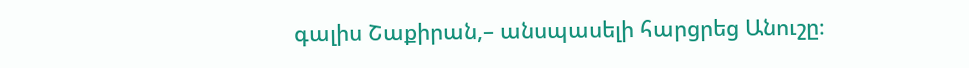գալիս Շաքիրան,– անսպասելի հարցրեց Անուշը։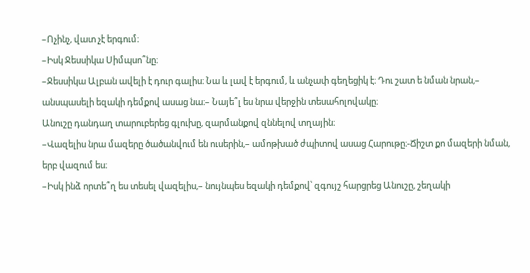–Ոչինչ, վատ չէ երգում։
–Իսկ Ջեսսիկա Սիմպսո՞նը։
–Ջեսսիկա Ալբան ավելի է դուր գալիս։ Նա և լավ է երգում, և անչափ գեղեցիկ է։ Դու շատ ե նման նրան,– անսպասելի եզակի դեմքով ասաց նա։– Նայե՞լ ես նրա վերջին տեսահոլովակը։
Անուշը դանդաղ տարուբերեց գլուխը, զարմանքով զննելով տղային։
–Վազելիս նրա մազերը ծածանվում են ուսերին,– ամոթխած ժպիտով ասաց Հարութը։-Ճիշտ քո մազերի նման, երբ վազում ես։
–Իսկ ինձ որտե՞ղ ես տեսել վազելիս,– նույնպես եզակի դեմքով՝ զգույշ հարցրեց Անուշը, շեղակի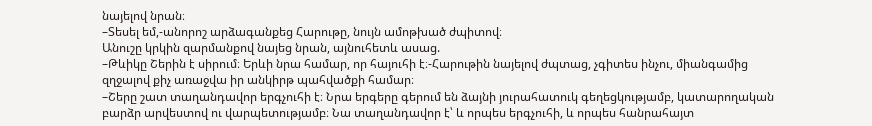նայելով նրան։
–Տեսել եմ,-անորոշ արձագանքեց Հարութը, նույն ամոթխած ժպիտով։
Անուշը կրկին զարմանքով նայեց նրան, այնուհետև ասաց.
–Թևիկը Շերին է սիրում։ Երևի նրա համար, որ հայուհի է։-Հարութին նայելով ժպտաց, չգիտես ինչու, միանգամից զղջալով քիչ առաջվա իր անկիրթ պահվածքի համար։
–Շերը շատ տաղանդավոր երգչուհի է։ Նրա երգերը գերում են ձայնի յուրահատուկ գեղեցկությամբ, կատարողական բարձր արվեստով ու վարպետությամբ։ Նա տաղանդավոր է՝ և որպես երգչուհի, և որպես հանրահայտ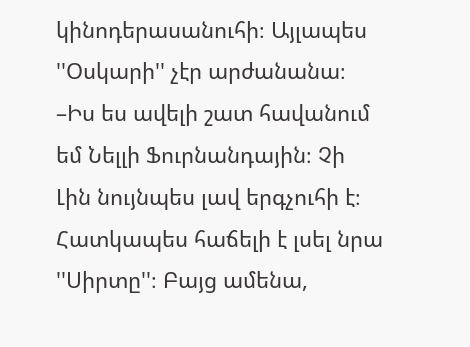կինոդերասանուհի։ Այլապես ''Օսկարի'' չէր արժանանա։
–Իս ես ավելի շատ հավանում եմ Նելլի Ֆուրնանդային։ Չի Լին նույնպես լավ երգչուհի է։ Հատկապես հաճելի է լսել նրա ''Սիրտը''։ Բայց ամենա,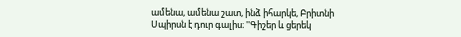ամենա, ամենա շատ, ինձ իհարկե, Բրիտնի Սպիրսն է դուր գալիս։ ''Գիշեր և ցերեկ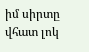իմ սիրտը վհատ լոկ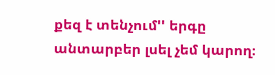քեզ է տենչում'' երգը անտարբեր լսել չեմ կարող։